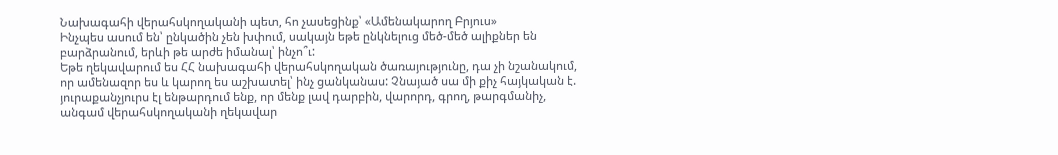Նախագահի վերահսկողականի պետ, հո չասեցինք՝ «Ամենակարող Բրյուս»
Ինչպես ասում են՝ ընկածին չեն խփում, սակայն եթե ընկնելուց մեծ-մեծ ալիքներ են բարձրանում, երևի թե արժե իմանալ՝ ինչո՞ւ:
Եթե ղեկավարում ես ՀՀ նախագահի վերահսկողական ծառայությունը, դա չի նշանակում, որ ամենազոր ես և կարող ես աշխատել՝ ինչ ցանկանաս: Չնայած սա մի քիչ հայկական է. յուրաքանչյուրս էլ ենթարդում ենք, որ մենք լավ դարբին, վարորդ, գրող, թարգմանիչ, անգամ վերահսկողականի ղեկավար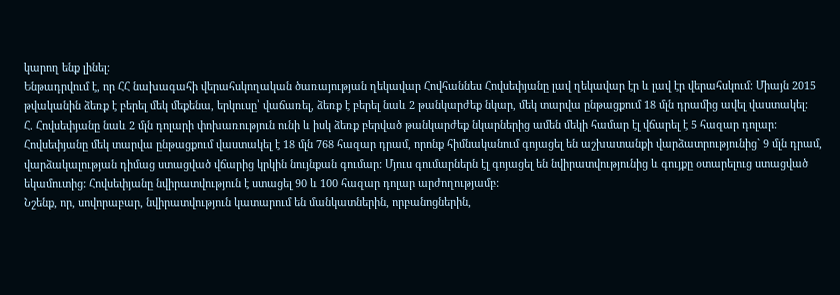կարող ենք լինել:
Ենթադրվում է, որ ՀՀ նախագահի վերահսկողական ծառայության ղեկավար Հովհաննես Հովսեփյանը լավ ղեկավար էր և լավ էր վերահսկում: Միայն 2015 թվականին ձեռք է բերել մեկ մեքենա, երկուսը՝ վաճառել, ձեռք է բերել նաև 2 թանկարժեք նկար, մեկ տարվա ընթացքում 18 մլն դրամից ավել վաստակել:
Հ. Հովսեփյանը նաև 2 մլն դոլարի փոխառություն ունի և իսկ ձեռք բերված թանկարժեք նկարներից ամեն մեկի համար էլ վճարել է 5 հազար դոլար:
Հովսեփյանը մեկ տարվա ընթացքում վաստակել է 18 մլն 768 հազար դրամ, որոնք հիմնականում գոյացել են աշխատանքի վարձատրությունից` 9 մլն դրամ, վարձակալության դիմաց ստացված վճարից կրկին նույնքան գումար: Մյուս գումարներն էլ գոյացել են նվիրատվությունից և գույքը օտարելուց ստացված եկամուտից: Հովսեփյանը նվիրատվություն է ստացել 90 և 100 հազար դոլար արժողությամբ:
Նշենք, որ, սովորաբար, նվիրատվություն կատարում են մանկատներին, որբանոցներին,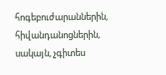հոգեբուժարաններին, հիվանդանոցներին, սակայն, չգիտես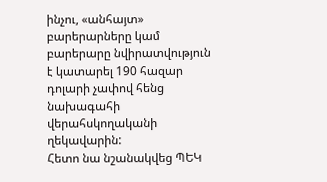ինչու, «անհայտ» բարերարները կամ բարերարը նվիրատվություն է կատարել 190 հազար դոլարի չափով հենց նախագահի վերահսկողականի ղեկավարին:
Հետո նա նշանակվեց ՊԵԿ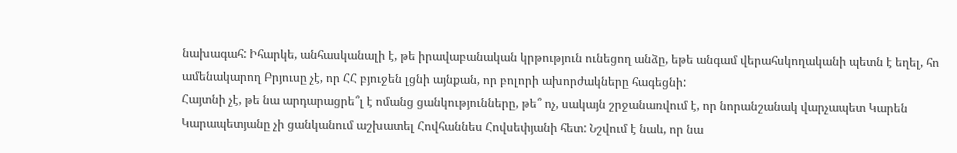նախագահ: Իհարկե, անհասկանալի է, թե իրավաբանական կրթություն ունեցող անձը, եթե անգամ վերահսկողականի պետն է եղել, հո ամենակարող Բրյուսը չէ, որ ՀՀ բյուջեն լցնի այնքան, որ բոլորի ախորժակները հագեցնի:
Հայտնի չէ, թե նա արդարացրե՞լ է ոմանց ցանկությունները, թե՞ ոչ, սակայն շրջանառվում է, որ նորանշանակ վարչապետ Կարեն Կարապետյանը չի ցանկանում աշխատել Հովհաննես Հովսեփյանի հետ: Նշվում է նաև, որ նա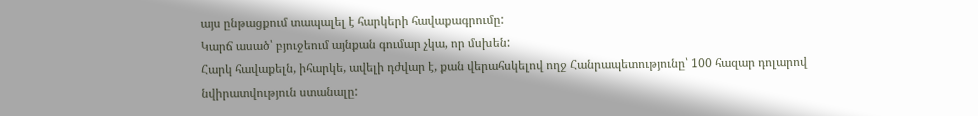այս ընթացքում տապալել է հարկերի հավաքագրումը:
Կարճ ասած՝ բյուջեում այնքան գումար չկա, որ մսխեն:
Հարկ հավաքելն, իհարկե, ավելի դժվար է, քան վերահսկելով ողջ Հանրապետությունը՝ 100 հազար դոլարով նվիրատվություն ստանալը: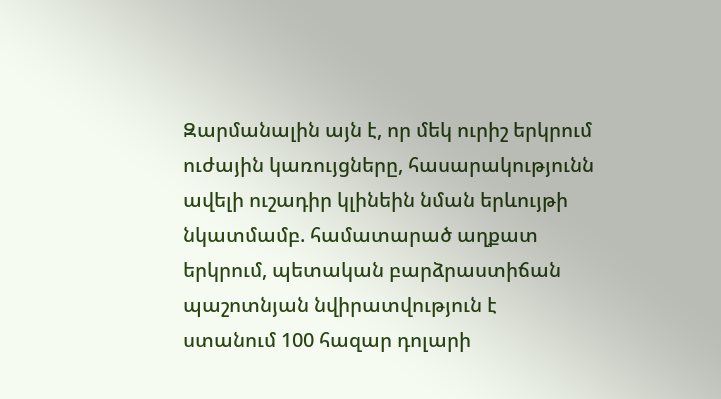Զարմանալին այն է, որ մեկ ուրիշ երկրում ուժային կառույցները, հասարակությունն ավելի ուշադիր կլինեին նման երևույթի նկատմամբ. համատարած աղքատ երկրում, պետական բարձրաստիճան պաշոտնյան նվիրատվություն է ստանում 100 հազար դոլարի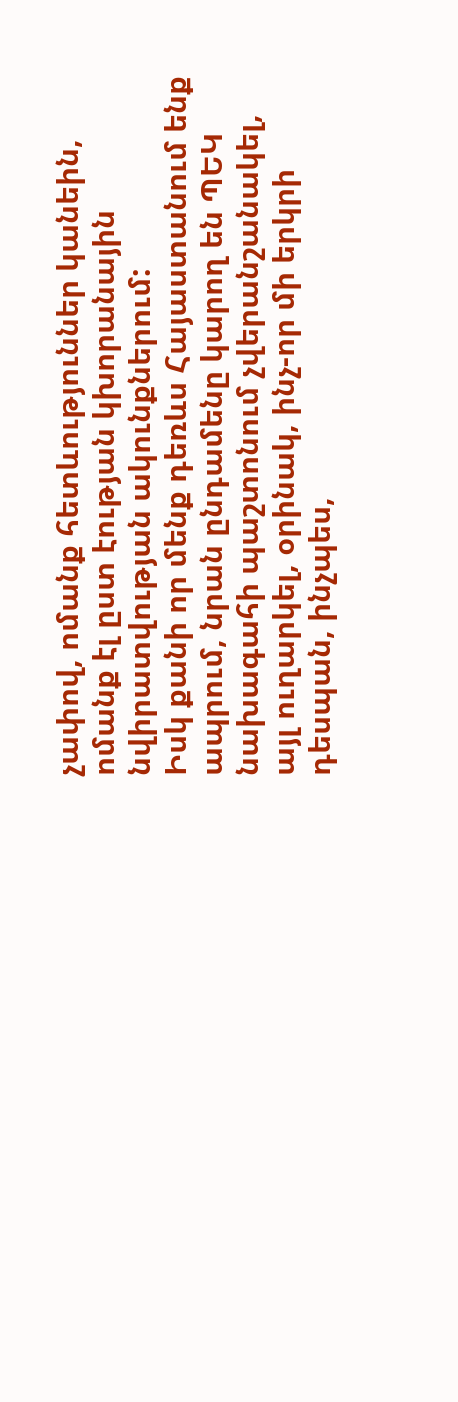չափով, ոմանք հետևություններ կանեին, ոմանք էլ ըստ էության կխորանային նվիրատվության ակունքներում:
Իսկ քանի որ մենք դեռևս Հայաստանում ենք ապրում, նրան ընդամենը կարող են ՊԵԿ նախագահի պաշտոնում չվերանշանակել, այլ ուղարկել, օրինակ, ինչ-որ մի երկրի դեսպան, ինչպես,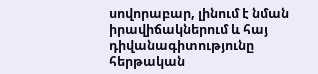սովորաբար, լինում է նման իրավիճակներում և հայ դիվանագիտությունը հերթական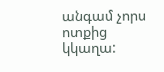անգամ չորս ոտքից կկաղա: